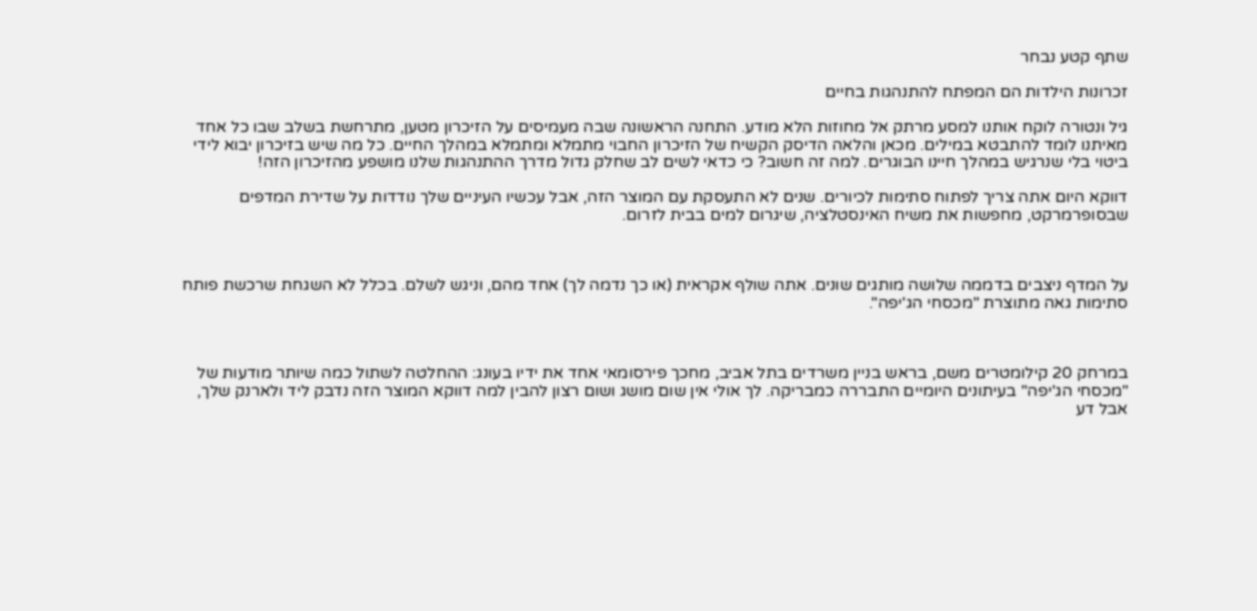שתף קטע נבחר

זכרונות הילדות הם המפתח להתנהגות בחיים

גיל ונטורה לוקח אותנו למסע מרתק אל מחוזות הלא מודע. התחנה הראשונה שבה מעמיסים על הזיכרון מטען, מתרחשת בשלב שבו כל אחד מאיתנו לומד להתבטא במילים. מכאן והלאה הדיסק הקשיח של הזיכרון החבוי מתמלא ומתמלא במהלך החיים. כל מה שיש בזיכרון יבוא לידי ביטוי בלי שנרגיש במהלך חיינו הבוגרים. למה זה חשוב? כי כדאי לשים לב שחלק גדול מדרך ההתנהגות שלנו מושפע מהזיכרון הזה!

דווקא היום אתה צריך לפתוח סתימות לכיורים. שנים לא התעסקת עם המוצר הזה, אבל עכשיו העיניים שלך נודדות על שדירת המדפים שבסופרמרקט, מחפשות את משיח האינסטלציה, שיגרום למים בבית לזרום.



על המדף ניצבים בדממה שלושה מותגים שונים. אתה שולף אקראית (או כך נדמה לך) אחד מהם, וניגש לשלם. בכלל לא השגחת שרכשת פותח סתימות גאה מתוצרת "מכסחי הג'יפה".



במרחק 20 קילומטרים משם, בראש בניין משרדים בתל אביב, מחכך פירסומאי אחד את ידיו בעונג: ההחלטה לשתול כמה שיותר מודעות של "מכסחי הג'יפה" בעיתונים היומיים התבררה כמבריקה. לך אולי אין שום מושג ושום רצון להבין למה דווקא המוצר הזה נדבק ליד ולארנק שלך, אבל דע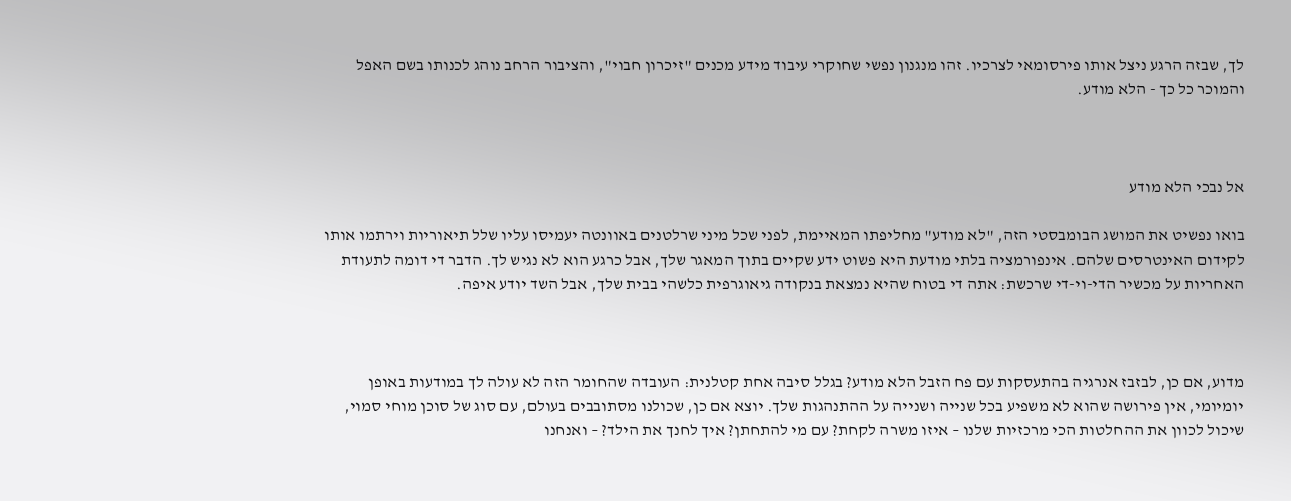לך, שבזה הרגע ניצל אותו פירסומאי לצרכיו. זהו מנגנון נפשי שחוקרי עיבוד מידע מכנים "זיכרון חבוי", והציבור הרחב נוהג לכנותו בשם האפל והמוכר כל כך - הלא מודע.



אל נבכי הלא מודע

בואו נפשיט את המושג הבומבסטי הזה, "לא מודע" מחליפתו המאיימת, לפני שכל מיני שרלטנים באוונטה יעמיסו עליו שלל תיאוריות וירתמו אותו לקידום האינטרסים שלהם. אינפורמציה בלתי מודעת היא פשוט ידע שקיים בתוך המאגר שלך, אבל כרגע הוא לא נגיש לך. הדבר די דומה לתעודת האחריות על מכשיר הדי-וי-די שרכשת: אתה די בטוח שהיא נמצאת בנקודה גיאוגרפית כלשהי בבית שלך, אבל השד יודע איפה.



מדוע, אם כן, לבזבז אנרגיה בהתעסקות עם פח הזבל הלא מודע? בגלל סיבה אחת קטלנית: העובדה שהחומר הזה לא עולה לך במודעות באופן יומיומי, אין פירושה שהוא לא משפיע בכל שנייה ושנייה על ההתנהגות שלך. יוצא אם כן, שכולנו מסתובבים בעולם, עם סוג של סוכן מוחי סמוי, שיכול לכוון את ההחלטות הכי מרכזיות שלנו – איזו משרה לקחת? עם מי להתחתן? איך לחנך את הילד? – ואנחנו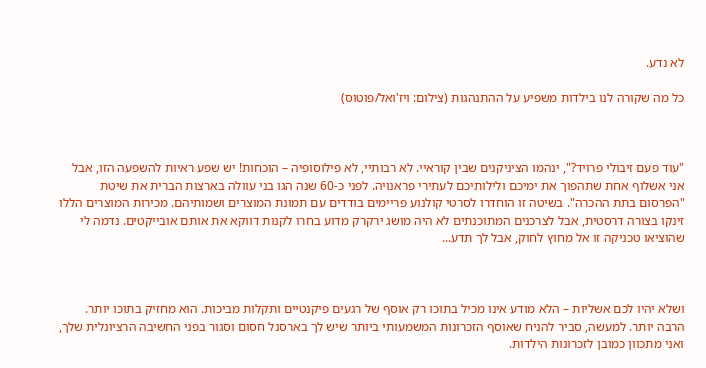לא נדע.

כל מה שקורה לנו בילדות משפיע על ההתנהגות (צילום: ויז'ואל/פוטוס)



"עוד פעם זיבולי פרויד?", ינהמו הציניקנים שבין קוראיי. לא רבותיי, לא פילוסופיה – הוכחות! יש שפע ראיות להשפעה הזו, אבל אני אשלוף אחת שתהפוך את ימיכם ולילותיכם לעתירי פראנויה. לפני כ-60 שנה הגו בני עוולה בארצות הברית את שיטת "הפרסום בתת ההכרה". בשיטה זו הוחדרו לסרטי קולנוע פריימים בודדים עם תמונת המוצרים ושמותיהם. מכירות המוצרים הללו זינקו בצורה דרסטית, אבל לצרכנים המתוכנתים לא היה מושג ירקרק מדוע בחרו לקנות דווקא את אותם אובייקטים. נדמה לי שהוציאו טכניקה זו אל מחוץ לחוק, אבל לך תדע...



ושלא יהיו לכם אשליות – הלא מודע אינו מכיל בתוכו רק אוסף של רגעים פיקנטיים ותקלות מביכות. הוא מחזיק בתוכו יותר. הרבה יותר. למעשה, סביר להניח שאוסף הזכרונות המשמעותי ביותר שיש לך בארסנל חסום וסגור בפני החשיבה הרציונלית שלך, ואני מתכוון כמובן לזכרונות הילדות.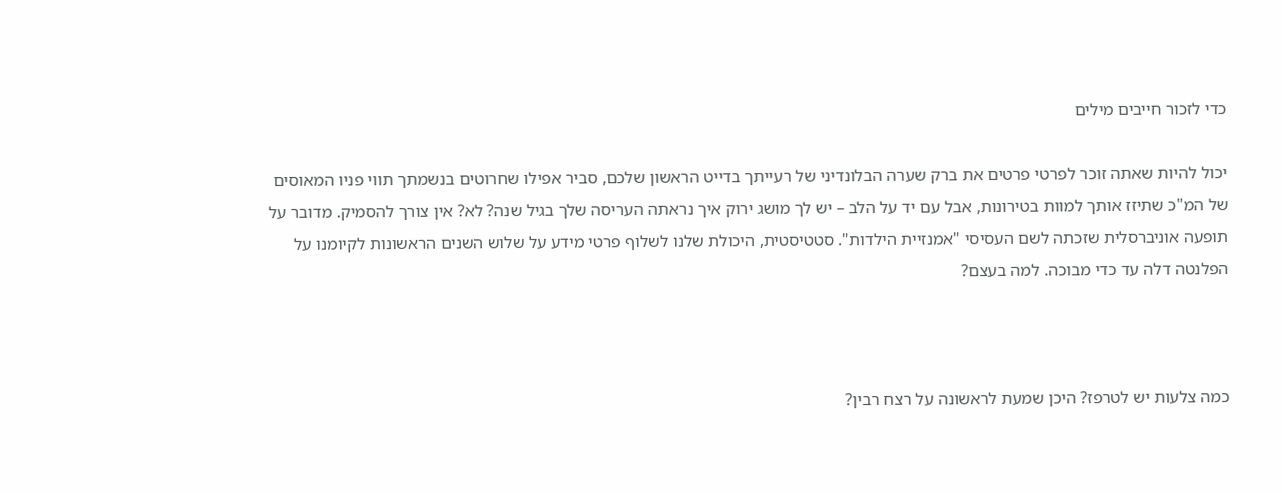כדי לזכור חייבים מילים

יכול להיות שאתה זוכר לפרטי פרטים את ברק שערה הבלונדיני של רעייתך בדייט הראשון שלכם, סביר אפילו שחרוטים בנשמתך תווי פניו המאוסים של המ"כ שתיזז אותך למוות בטירונות, אבל עם יד על הלב – יש לך מושג ירוק איך נראתה העריסה שלך בגיל שנה? לא? אין צורך להסמיק. מדובר על תופעה אוניברסלית שזכתה לשם העסיסי "אמנזיית הילדות". סטטיסטית, היכולת שלנו לשלוף פרטי מידע על שלוש השנים הראשונות לקיומנו על הפלנטה דלה עד כדי מבוכה. למה בעצם?



כמה צלעות יש לטרפז? היכן שמעת לראשונה על רצח רבין?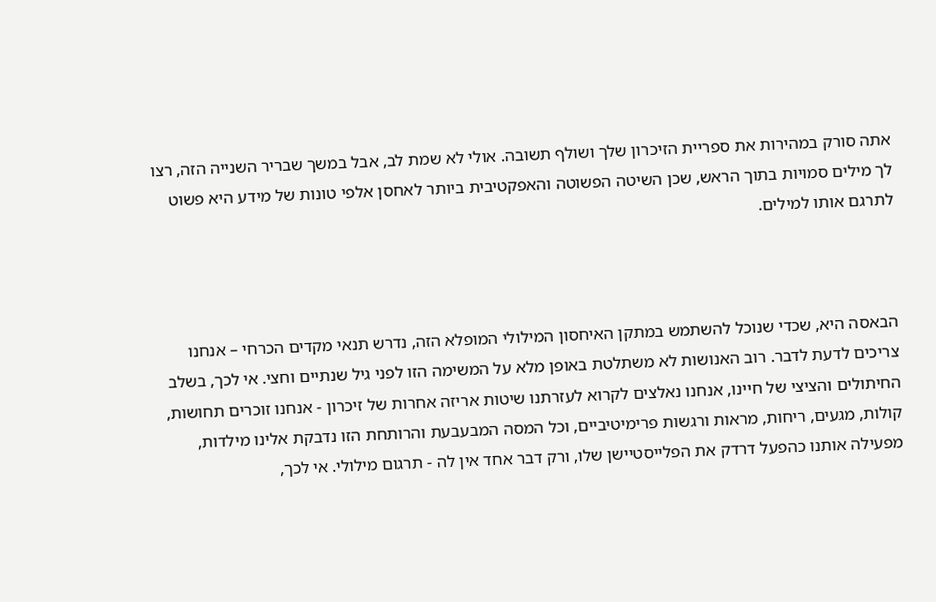אתה סורק במהירות את ספריית הזיכרון שלך ושולף תשובה. אולי לא שמת לב, אבל במשך שבריר השנייה הזה, רצו לך מילים סמויות בתוך הראש, שכן השיטה הפשוטה והאפקטיבית ביותר לאחסן אלפי טונות של מידע היא פשוט לתרגם אותו למילים.



הבאסה היא, שכדי שנוכל להשתמש במתקן האיחסון המילולי המופלא הזה, נדרש תנאי מקדים הכרחי – אנחנו צריכים לדעת לדבר. רוב האנושות לא משתלטת באופן מלא על המשימה הזו לפני גיל שנתיים וחצי. אי לכך, בשלב החיתולים והציצי של חיינו, אנחנו נאלצים לקרוא לעזרתנו שיטות אריזה אחרות של זיכרון - אנחנו זוכרים תחושות, קולות, מגעים, ריחות, מראות ורגשות פרימיטיביים, וכל המסה המבעבעת והרותחת הזו נדבקת אלינו מילדות, מפעילה אותנו כהפעל דרדק את הפלייסטיישן שלו, ורק דבר אחד אין לה - תרגום מילולי. אי לכך,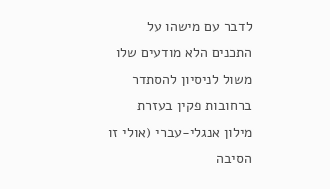לדבר עם מישהו על התכנים הלא מודעים שלו משול לניסיון להסתדר ברחובות פקין בעזרת מילון אנגלי-עברי (אולי זו הסיבה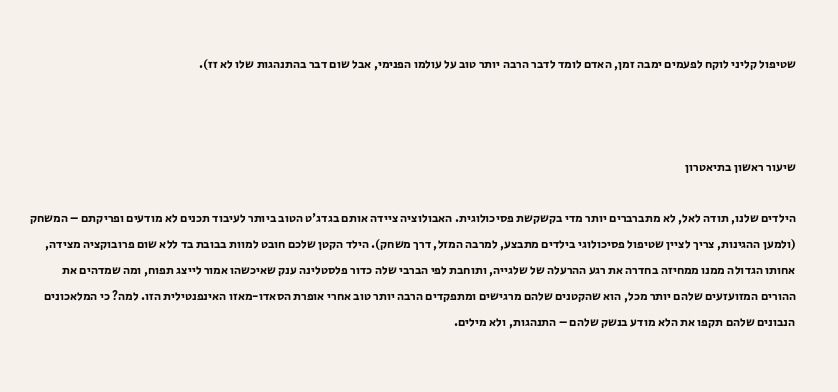שטיפול קליני לוקח לפעמים ימבה זמן, האדם לומד לדבר הרבה יותר טוב על עולמו הפנימי, אבל שום דבר בהתנהגות שלו לא זז).



שיעור ראשון בתיאטרון

הילדים שלנו, תודה לאל, לא מתברברים יותר מדי בקשקשת פסיכולוגית. האבולוציה ציידה אותם בגדג'ט הטוב ביותר לעיבוד תכנים לא מודעים ופריקתם – המשחק (ולמען ההגינות, צריך לציין שטיפול פסיכולוגי בילדים מתבצע, למרבה המזל, דרך משחק). הילד הקטן שלכם חובט למוות בבובת בד ללא שום פרובוקציה מצידה, אחותו הגדולה ממנו ממחיזה בחדרה את רגע ההרעלה של שלגייה, ותוחבת לפי הברבי שלה כדור פלסטלינה ענק שאיכשהו אמור לייצג תפוח, ומה שמדהים את ההורים המזועזעים שלהם יותר מכל, הוא שהקטנים שלהם מרגישים ומתפקדים הרבה יותר טוב אחרי אופרת הסאדו-מאזו האינפנטילית הזו. למה? כי המלאכונים הנבונים שלהם תקפו את הלא מודע בנשק שלהם – התנהגות, ולא מילים.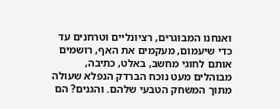ואנחנו המבוגרים, רציונליים וטרחנים עד כדי שיעמום, מעקמים את האף, רושמים אותם לחוגי מחשב, באלט, כתיבה, מבוהלים מעט נוכח הברדק הנפלא שעולה מתוך המשחק הטבעי שלהם. והגנים? הם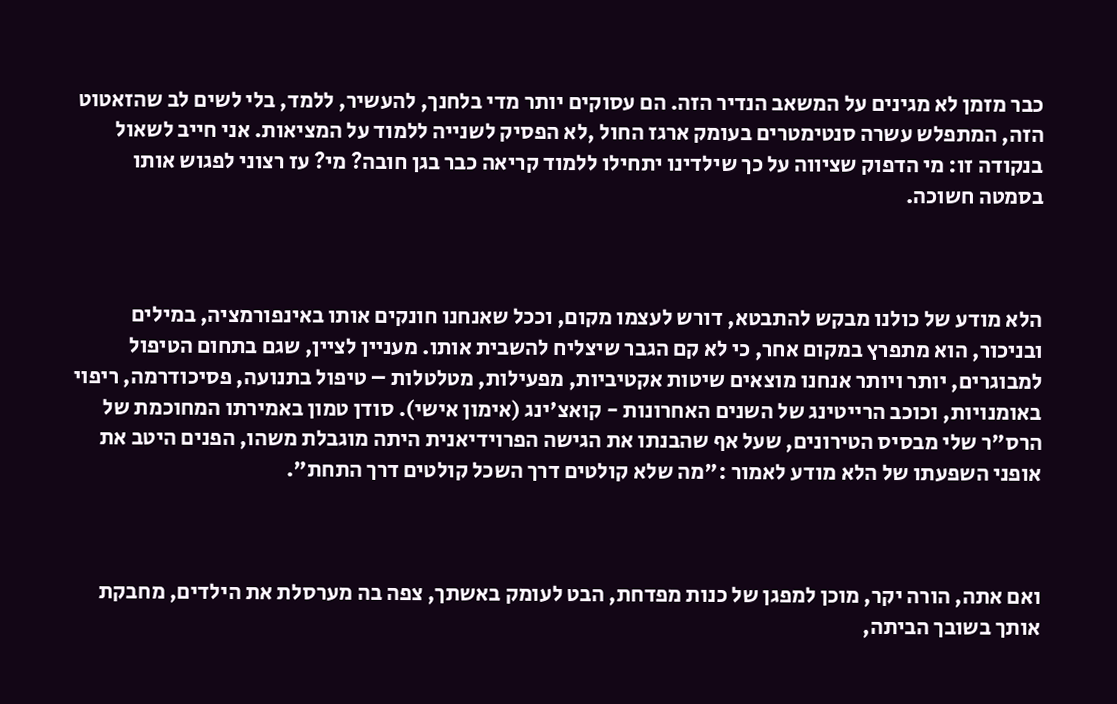כבר מזמן לא מגינים על המשאב הנדיר הזה. הם עסוקים יותר מדי בלחנך, להעשיר, ללמד, בלי לשים לב שהזאטוט הזה, המתפלש עשרה סנטימטרים בעומק ארגז החול ,לא הפסיק לשנייה ללמוד על המציאות. אני חייב לשאול בנקודה זו: מי הדפוק שציווה על כך שילדינו יתחילו ללמוד קריאה כבר בגן חובה? מי? עז רצוני לפגוש אותו בסמטה חשוכה.



הלא מודע של כולנו מבקש להתבטא, דורש לעצמו מקום, וככל שאנחנו חונקים אותו באינפורמציה, במילים ובניכור, הוא מתפרץ במקום אחר, כי לא קם הגבר שיצליח להשבית אותו. מעניין לציין, שגם בתחום הטיפול למבוגרים, יותר ויותר אנחנו מוצאים שיטות אקטיביות, מפעילות, מטלטלות – טיפול בתנועה, פסיכודרמה, ריפוי באומנויות, וכוכב הרייטינג של השנים האחרונות - קואצ'ינג (אימון אישי). סודן טמון באמירתו המחוכמת של הרס"ר שלי מבסיס הטירונים, שעל אף שהבנתו את הגישה הפרוידיאנית היתה מוגבלת משהו, הפנים היטב את אופני השפעתו של הלא מודע לאמור :"מה שלא קולטים דרך השכל קולטים דרך התחת".



ואם אתה, הורה יקר, מוכן למפגן של כנות מפדחת, הבט לעומק באשתך, צפה בה מערסלת את הילדים, מחבקת אותך בשובך הביתה,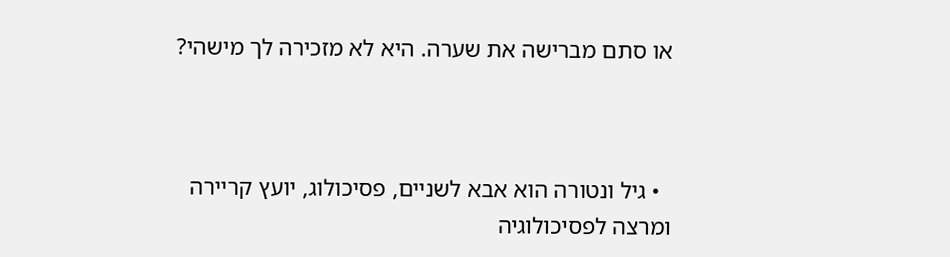או סתם מברישה את שערה. היא לא מזכירה לך מישהי?



  • גיל ונטורה הוא אבא לשניים, פסיכולוג, יועץ קריירה ומרצה לפסיכולוגיה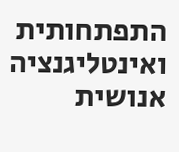התפתחותית ואינטליגנציה אנושית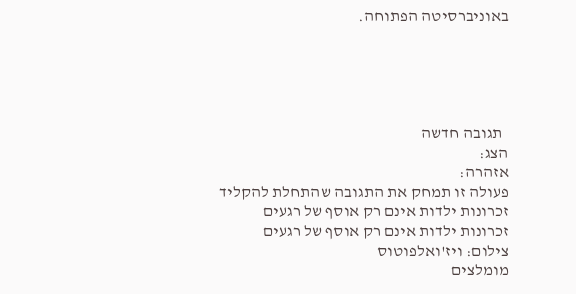באוניברסיטה הפתוחה.





  תגובה חדשה
הצג:
אזהרה:
פעולה זו תמחק את התגובה שהתחלת להקליד
זכרונות ילדות אינם רק אוסף של רגעים
זכרונות ילדות אינם רק אוסף של רגעים
צילום: ויז'ואלפוטוס
מומלצים